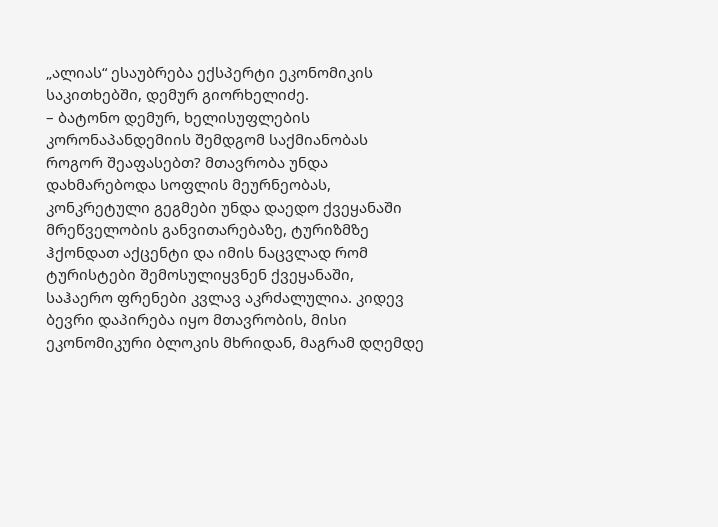„ალიას“ ესაუბრება ექსპერტი ეკონომიკის საკითხებში, დემურ გიორხელიძე.
– ბატონო დემურ, ხელისუფლების კორონაპანდემიის შემდგომ საქმიანობას როგორ შეაფასებთ? მთავრობა უნდა დახმარებოდა სოფლის მეურნეობას, კონკრეტული გეგმები უნდა დაედო ქვეყანაში მრეწველობის განვითარებაზე, ტურიზმზე ჰქონდათ აქცენტი და იმის ნაცვლად რომ ტურისტები შემოსულიყვნენ ქვეყანაში, საჰაერო ფრენები კვლავ აკრძალულია. კიდევ ბევრი დაპირება იყო მთავრობის, მისი ეკონომიკური ბლოკის მხრიდან, მაგრამ დღემდე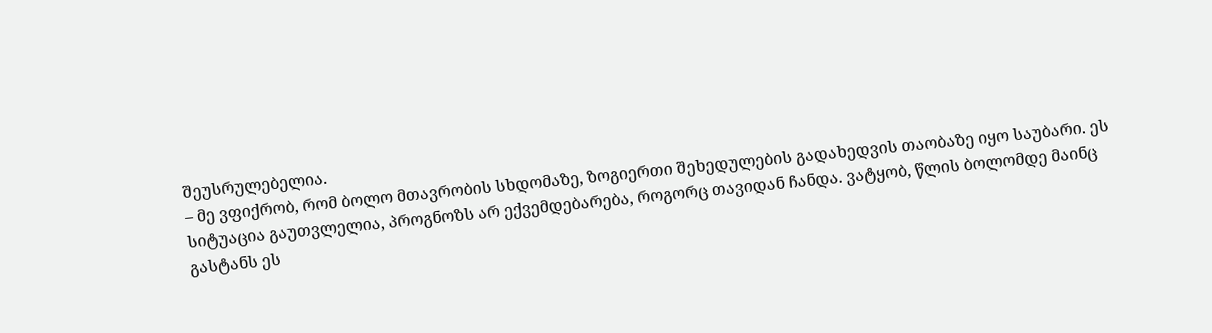შეუსრულებელია.
– მე ვფიქრობ, რომ ბოლო მთავრობის სხდომაზე, ზოგიერთი შეხედულების გადახედვის თაობაზე იყო საუბარი. ეს სიტუაცია გაუთვლელია, პროგნოზს არ ექვემდებარება, როგორც თავიდან ჩანდა. ვატყობ, წლის ბოლომდე მაინც გასტანს ეს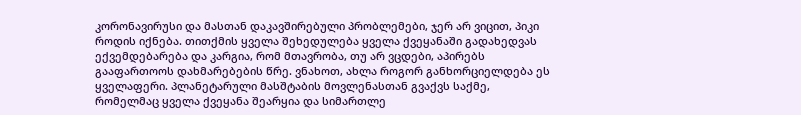კორონავირუსი და მასთან დაკავშირებული პრობლემები, ჯერ არ ვიცით, პიკი როდის იქნება. თითქმის ყველა შეხედულება ყველა ქვეყანაში გადახედვას ექვემდებარება და კარგია, რომ მთავრობა, თუ არ ვცდები, აპირებს გააფართოოს დახმარებების წრე. ვნახოთ, ახლა როგორ განხორციელდება ეს ყველაფერი. პლანეტარული მასშტაბის მოვლენასთან გვაქვს საქმე, რომელმაც ყველა ქვეყანა შეარყია და სიმართლე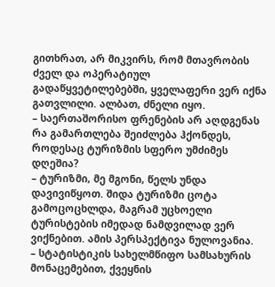გითხრათ, არ მიკვირს, რომ მთავრობის ძველ და ოპერატიულ გადაწყვეტილებებში, ყველაფერი ვერ იქნა გათვლილი. ალბათ, ძნელი იყო.
– საერთაშორისო ფრენების არ აღდგენას რა გამართლება შეიძლება ჰქონდეს, როდესაც ტურიზმის სფერო უმძიმეს დღეშია?
– ტურიზმი, მე მგონი, წელს უნდა დავივიწყოთ. შიდა ტურიზმი ცოტა გამოცოცხლდა, მაგრამ უცხოელი ტურისტების იმედად ნამდვილად ვერ ვიქნებით. ამის პერსპექტივა ნულოვანია.
– სტატისტიკის სახელმწიფო სამსახურის მონაცემებით, ქვეყნის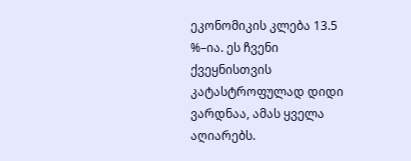ეკონომიკის კლება 13.5 %–ია. ეს ჩვენი ქვეყნისთვის კატასტროფულად დიდი ვარდნაა, ამას ყველა აღიარებს.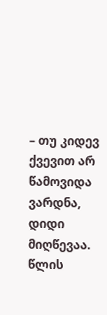– თუ კიდევ ქვევით არ წამოვიდა ვარდნა, დიდი მიღწევაა. წლის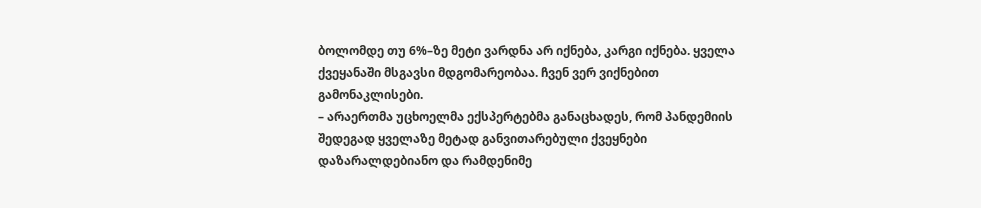ბოლომდე თუ 6%–ზე მეტი ვარდნა არ იქნება, კარგი იქნება. ყველა ქვეყანაში მსგავსი მდგომარეობაა. ჩვენ ვერ ვიქნებით გამონაკლისები.
– არაერთმა უცხოელმა ექსპერტებმა განაცხადეს, რომ პანდემიის შედეგად ყველაზე მეტად განვითარებული ქვეყნები დაზარალდებიანო და რამდენიმე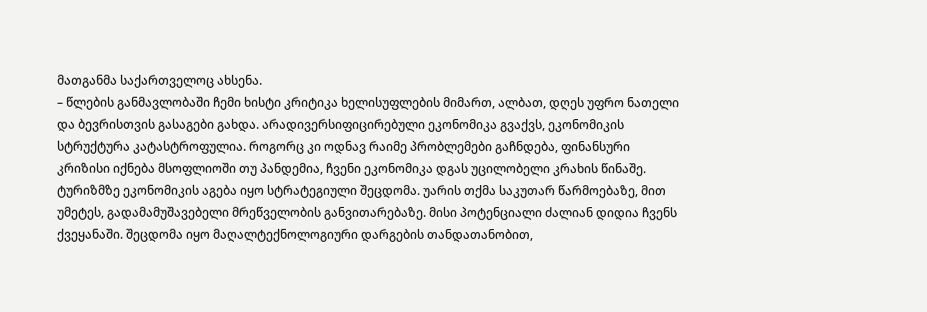მათგანმა საქართველოც ახსენა.
– წლების განმავლობაში ჩემი ხისტი კრიტიკა ხელისუფლების მიმართ, ალბათ, დღეს უფრო ნათელი და ბევრისთვის გასაგები გახდა. არადივერსიფიცირებული ეკონომიკა გვაქვს, ეკონომიკის სტრუქტურა კატასტროფულია. როგორც კი ოდნავ რაიმე პრობლემები გაჩნდება, ფინანსური კრიზისი იქნება მსოფლიოში თუ პანდემია, ჩვენი ეკონომიკა დგას უცილობელი კრახის წინაშე. ტურიზმზე ეკონომიკის აგება იყო სტრატეგიული შეცდომა. უარის თქმა საკუთარ წარმოებაზე, მით უმეტეს, გადამამუშავებელი მრეწველობის განვითარებაზე. მისი პოტენციალი ძალიან დიდია ჩვენს ქვეყანაში. შეცდომა იყო მაღალტექნოლოგიური დარგების თანდათანობით,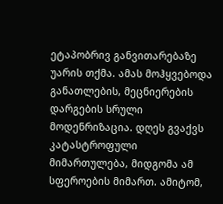ეტაპობრივ განვითარებაზე უარის თქმა. ამას მოჰყვებოდა განათლების, მეცნიერების დარგების სრული მოდენრიზაცია. დღეს გვაქვს კატასტროფული მიმართულება, მიდგომა ამ სფეროების მიმართ. ამიტომ,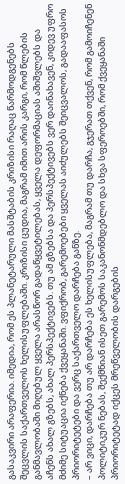გასაკვირი არაფერია. იმედია, რომ ეს პლანეტარული მასშტაბის კრიზისი რაღაც წარმოდგენებს შეცვლის საქართველოს ხელისუფლებაში. კრიზისი ცუდია, მაგრამ იმით არის კარგი, რომ წლების განმავლობაში მიღებულ ყველა არასწორ გადაწყვეტილებას, ყველა დეფორმაციას აშიშვლებს და აჩენს ახალ გზებს, ახალ პერსპექტივებს. თუ ამ გზებსა და პერსპექტივებს ვერ დაინახავენ, კიდევ უფრო მძიმე სიტუაცია იქნება ქვეყანაში. ვფიქრობ, გარემოებები ყველას აიძულებს შეიცვალოს, გადააფასოს პრიორიტეტები და ვერც საქართველო დარჩება განზე.
– არ ვიცი, დარჩება თუ არ დარჩება ეს ხელისუფლება, მაგრამ თუ დარჩა, გჯერათ თქვენ, რომ გამოიჩენენ პოლიტიკურ ნებას, შექმნიან ისეთ გარემოს საკანონმდებლო და სხვა სფეროებში, რომ ქვეყანაში პრიორიტეტად იქცეს მრეწველობის დარგების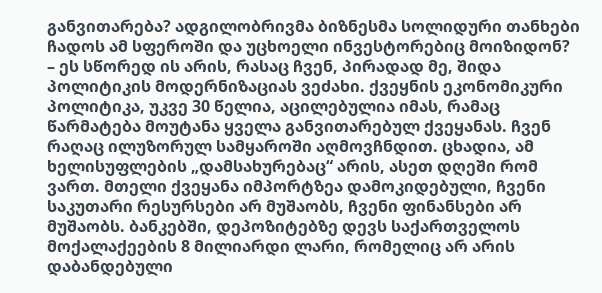განვითარება? ადგილობრივმა ბიზნესმა სოლიდური თანხები ჩადოს ამ სფეროში და უცხოელი ინვესტორებიც მოიზიდონ?
– ეს სწორედ ის არის, რასაც ჩვენ, პირადად მე, შიდა პოლიტიკის მოდერნიზაციას ვეძახი. ქვეყნის ეკონომიკური პოლიტიკა, უკვე 30 წელია, აცილებულია იმას, რამაც წარმატება მოუტანა ყველა განვითარებულ ქვეყანას. ჩვენ რაღაც ილუზორულ სამყაროში აღმოვჩნდით. ცხადია, ამ ხელისუფლების „დამსახურებაც“ არის, ასეთ დღეში რომ ვართ. მთელი ქვეყანა იმპორტზეა დამოკიდებული, ჩვენი საკუთარი რესურსები არ მუშაობს, ჩვენი ფინანსები არ მუშაობს. ბანკებში, დეპოზიტებზე დევს საქართველოს მოქალაქეების 8 მილიარდი ლარი, რომელიც არ არის დაბანდებული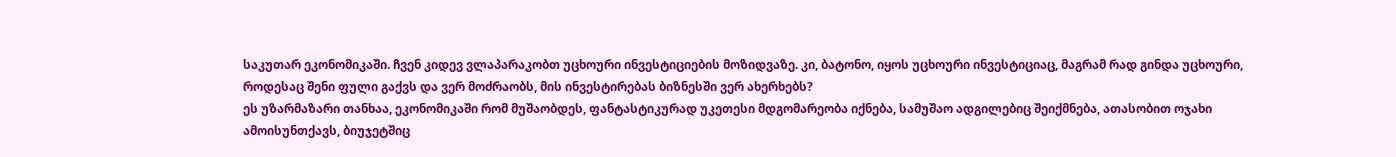საკუთარ ეკონომიკაში. ჩვენ კიდევ ვლაპარაკობთ უცხოური ინვესტიციების მოზიდვაზე. კი, ბატონო, იყოს უცხოური ინვესტიციაც, მაგრამ რად გინდა უცხოური, როდესაც შენი ფული გაქვს და ვერ მოძრაობს, მის ინვესტირებას ბიზნესში ვერ ახერხებს?
ეს უზარმაზარი თანხაა, ეკონომიკაში რომ მუშაობდეს, ფანტასტიკურად უკეთესი მდგომარეობა იქნება, სამუშაო ადგილებიც შეიქმნება, ათასობით ოჯახი ამოისუნთქავს, ბიუჯეტშიც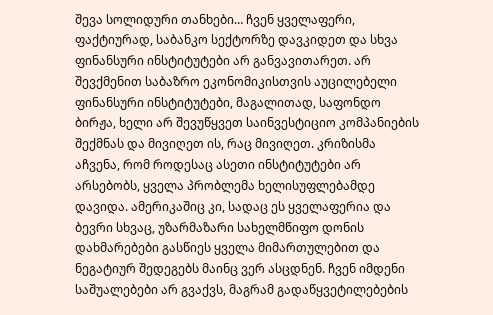შევა სოლიდური თანხები… ჩვენ ყველაფერი, ფაქტიურად, საბანკო სექტორზე დავკიდეთ და სხვა ფინანსური ინსტიტუტები არ განვავითარეთ. არ შევქმენით საბაზრო ეკონომიკისთვის აუცილებელი ფინანსური ინსტიტუტები, მაგალითად, საფონდო ბირჟა, ხელი არ შევუწყვეთ საინვესტიციო კომპანიების შექმნას და მივიღეთ ის, რაც მივიღეთ. კრიზისმა აჩვენა, რომ როდესაც ასეთი ინსტიტუტები არ არსებობს, ყველა პრობლემა ხელისუფლებამდე დავიდა. ამერიკაშიც კი, სადაც ეს ყველაფერია და ბევრი სხვაც, უზარმაზარი სახელმწიფო დონის დახმარებები გასწიეს ყველა მიმართულებით და ნეგატიურ შედეგებს მაინც ვერ ასცდნენ. ჩვენ იმდენი საშუალებები არ გვაქვს, მაგრამ გადაწყვეტილებების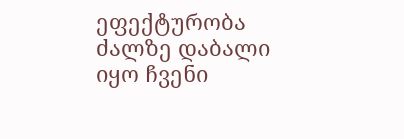ეფექტურობა ძალზე დაბალი იყო ჩვენი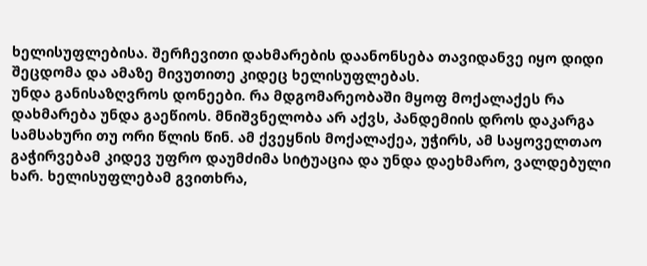ხელისუფლებისა. შერჩევითი დახმარების დაანონსება თავიდანვე იყო დიდი შეცდომა და ამაზე მივუთითე კიდეც ხელისუფლებას.
უნდა განისაზღვროს დონეები. რა მდგომარეობაში მყოფ მოქალაქეს რა დახმარება უნდა გაეწიოს. მნიშვნელობა არ აქვს, პანდემიის დროს დაკარგა სამსახური თუ ორი წლის წინ. ამ ქვეყნის მოქალაქეა, უჭირს, ამ საყოველთაო გაჭირვებამ კიდევ უფრო დაუმძიმა სიტუაცია და უნდა დაეხმარო, ვალდებული ხარ. ხელისუფლებამ გვითხრა,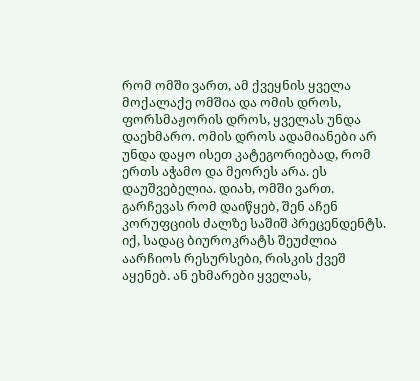რომ ომში ვართ, ამ ქვეყნის ყველა მოქალაქე ომშია და ომის დროს, ფორსმაჟორის დროს, ყველას უნდა დაეხმარო. ომის დროს ადამიანები არ უნდა დაყო ისეთ კატეგორიებად, რომ ერთს აჭამო და მეორეს არა. ეს დაუშვებელია. დიახ, ომში ვართ. გარჩევას რომ დაიწყებ, შენ აჩენ კორუფციის ძალზე საშიშ პრეცენდენტს. იქ, სადაც ბიუროკრატს შეუძლია აარჩიოს რესურსები, რისკის ქვეშ აყენებ. ან ეხმარები ყველას,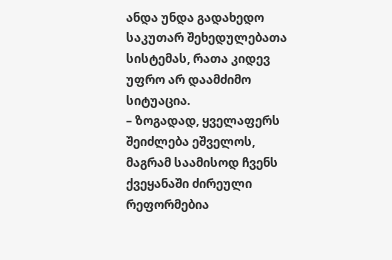ანდა უნდა გადახედო საკუთარ შეხედულებათა სისტემას, რათა კიდევ უფრო არ დაამძიმო სიტუაცია.
– ზოგადად, ყველაფერს შეიძლება ეშველოს, მაგრამ საამისოდ ჩვენს ქვეყანაში ძირეული რეფორმებია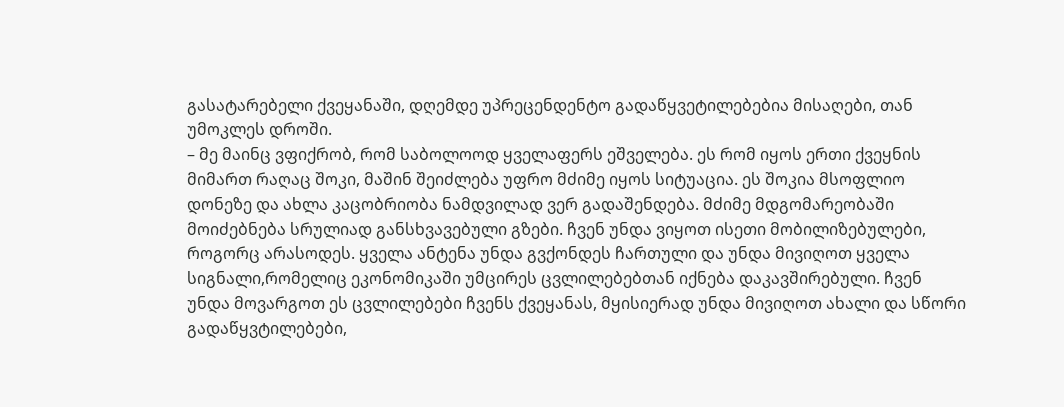გასატარებელი ქვეყანაში, დღემდე უპრეცენდენტო გადაწყვეტილებებია მისაღები, თან უმოკლეს დროში.
– მე მაინც ვფიქრობ, რომ საბოლოოდ ყველაფერს ეშველება. ეს რომ იყოს ერთი ქვეყნის მიმართ რაღაც შოკი, მაშინ შეიძლება უფრო მძიმე იყოს სიტუაცია. ეს შოკია მსოფლიო დონეზე და ახლა კაცობრიობა ნამდვილად ვერ გადაშენდება. მძიმე მდგომარეობაში მოიძებნება სრულიად განსხვავებული გზები. ჩვენ უნდა ვიყოთ ისეთი მობილიზებულები, როგორც არასოდეს. ყველა ანტენა უნდა გვქონდეს ჩართული და უნდა მივიღოთ ყველა სიგნალი,რომელიც ეკონომიკაში უმცირეს ცვლილებებთან იქნება დაკავშირებული. ჩვენ უნდა მოვარგოთ ეს ცვლილებები ჩვენს ქვეყანას, მყისიერად უნდა მივიღოთ ახალი და სწორი გადაწყვტილებები,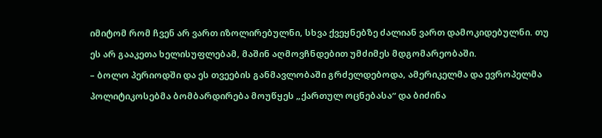იმიტომ რომ ჩვენ არ ვართ იზოლირებულნი, სხვა ქვეყნებზე ძალიან ვართ დამოკიდებულნი. თუ ეს არ გააკეთა ხელისუფლებამ, მაშინ აღმოვჩნდებით უმძიმეს მდგომარეობაში.
– ბოლო პერიოდში და ეს თვეების განმავლობაში გრძელდებოდა, ამერიკელმა და ევროპელმა პოლიტიკოსებმა ბომბარდირება მოუწყეს „ქართულ ოცნებასა“ და ბიძინა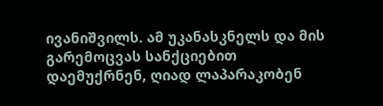ივანიშვილს. ამ უკანასკნელს და მის გარემოცვას სანქციებით დაემუქრნენ, ღიად ლაპარაკობენ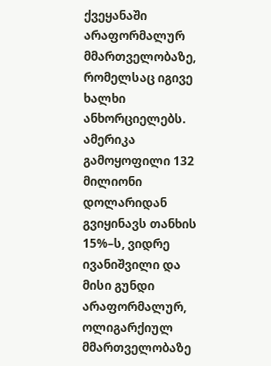ქვეყანაში არაფორმალურ მმართველობაზე, რომელსაც იგივე ხალხი ანხორციელებს. ამერიკა გამოყოფილი 132 მილიონი დოლარიდან გვიყინავს თანხის 15%–ს, ვიდრე ივანიშვილი და მისი გუნდი არაფორმალურ, ოლიგარქიულ მმართველობაზე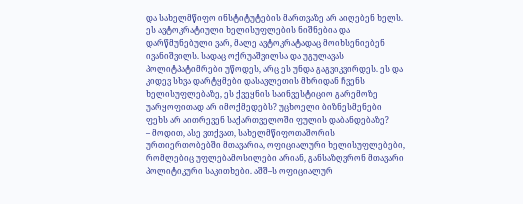და სახელმწიფო ინსტიტუტების მართვაზე არ აიღებენ ხელს. ეს ავტოკრატიული ხელისუფლების ნიშნებია და დარწმუნებული ვარ, მალე ავტოკრატადაც მოიხსენიებენ ივანიშვილს. სადაც ოქრუაშვილსა და უგულავას პოლიტპატიმრები უწოდეს, არც ეს უნდა გაგვიკვირდეს. ეს და კიდევ სხვა დარტყმები დასავლეთის მხრიდან ჩვენს ხელისუფლებაზე, ეს ქვეყნის საინვესტიციო გარემოზე უარყოფითად არ იმოქმედებს? უცხოელი ბიზნესმენები ფეხს არ აითრევენ საქართველოში ფულის დაბანდებაზე?
– მოდით, ასე ვთქვათ, სახელმწიფოთაშორის ურთიერთობებში მთავარია, ოფიციალური ხელისუფლებები, რომლებიც უფლებამოსილები არიან, განსაზღვრონ მთავარი პოლიტიკური საკითხები. აშშ–ს ოფიციალურ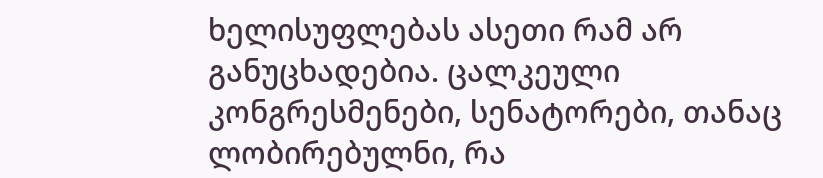ხელისუფლებას ასეთი რამ არ განუცხადებია. ცალკეული კონგრესმენები, სენატორები, თანაც ლობირებულნი, რა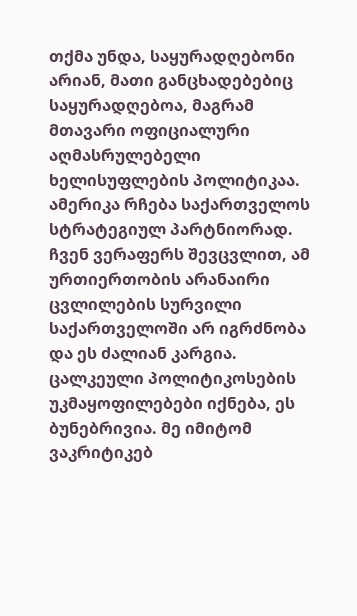თქმა უნდა, საყურადღებონი არიან, მათი განცხადებებიც საყურადღებოა, მაგრამ მთავარი ოფიციალური აღმასრულებელი ხელისუფლების პოლიტიკაა. ამერიკა რჩება საქართველოს სტრატეგიულ პარტნიორად. ჩვენ ვერაფერს შევცვლით, ამ ურთიერთობის არანაირი ცვლილების სურვილი საქართველოში არ იგრძნობა და ეს ძალიან კარგია. ცალკეული პოლიტიკოსების უკმაყოფილებები იქნება, ეს ბუნებრივია. მე იმიტომ ვაკრიტიკებ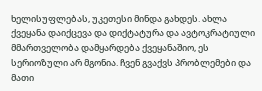ხელისუფლებას, უკეთესი მინდა გახდეს. ახლა ქვეყანა დაიქცევა და დიქტატურა და ავტოკრატიული მმართველობა დამყარდება ქვეყანაშიო, ეს სერიოზული არ მგონია. ჩვენ გვაქვს პრობლემები და მათი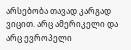არსებობა თავად კარგად ვიცით. არც ამერიკელი და არც ევროპელი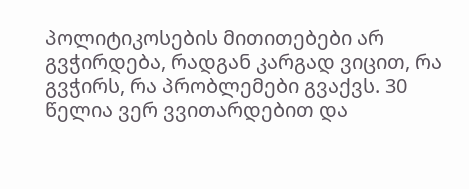პოლიტიკოსების მითითებები არ გვჭირდება, რადგან კარგად ვიცით, რა გვჭირს, რა პრობლემები გვაქვს. 30 წელია ვერ ვვითარდებით და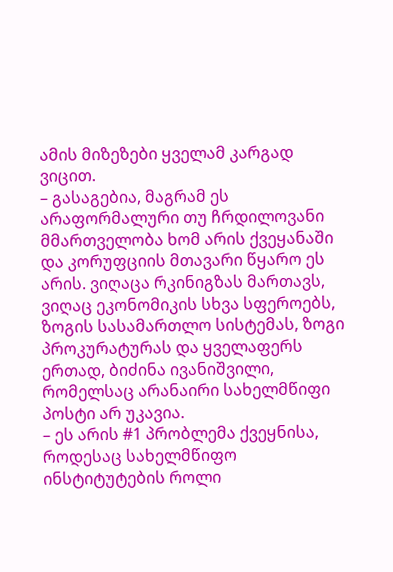ამის მიზეზები ყველამ კარგად ვიცით.
– გასაგებია, მაგრამ ეს არაფორმალური თუ ჩრდილოვანი მმართველობა ხომ არის ქვეყანაში და კორუფციის მთავარი წყარო ეს არის. ვიღაცა რკინიგზას მართავს, ვიღაც ეკონომიკის სხვა სფეროებს, ზოგის სასამართლო სისტემას, ზოგი პროკურატურას და ყველაფერს ერთად, ბიძინა ივანიშვილი, რომელსაც არანაირი სახელმწიფი პოსტი არ უკავია.
– ეს არის #1 პრობლემა ქვეყნისა, როდესაც სახელმწიფო ინსტიტუტების როლი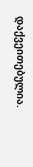დაქვეითებულია.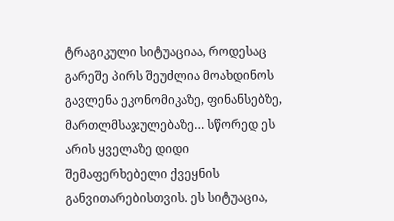ტრაგიკული სიტუაციაა, როდესაც გარეშე პირს შეუძლია მოახდინოს გავლენა ეკონომიკაზე, ფინანსებზე, მართლმსაჯულებაზე… სწორედ ეს არის ყველაზე დიდი შემაფერხებელი ქვეყნის განვითარებისთვის. ეს სიტუაცია,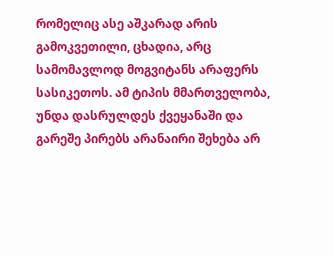რომელიც ასე აშკარად არის გამოკვეთილი, ცხადია, არც სამომავლოდ მოგვიტანს არაფერს სასიკეთოს. ამ ტიპის მმართველობა, უნდა დასრულდეს ქვეყანაში და გარეშე პირებს არანაირი შეხება არ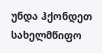უნდა ჰქონდეთ სახელმწიფო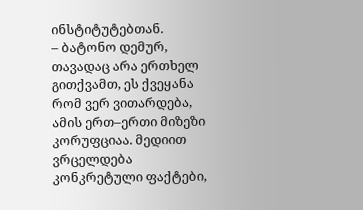ინსტიტუტებთან.
– ბატონო დემურ, თავადაც არა ერთხელ გითქვამთ, ეს ქვეყანა რომ ვერ ვითარდება, ამის ერთ–ერთი მიზეზი კორუფციაა. მედიით ვრცელდება კონკრეტული ფაქტები,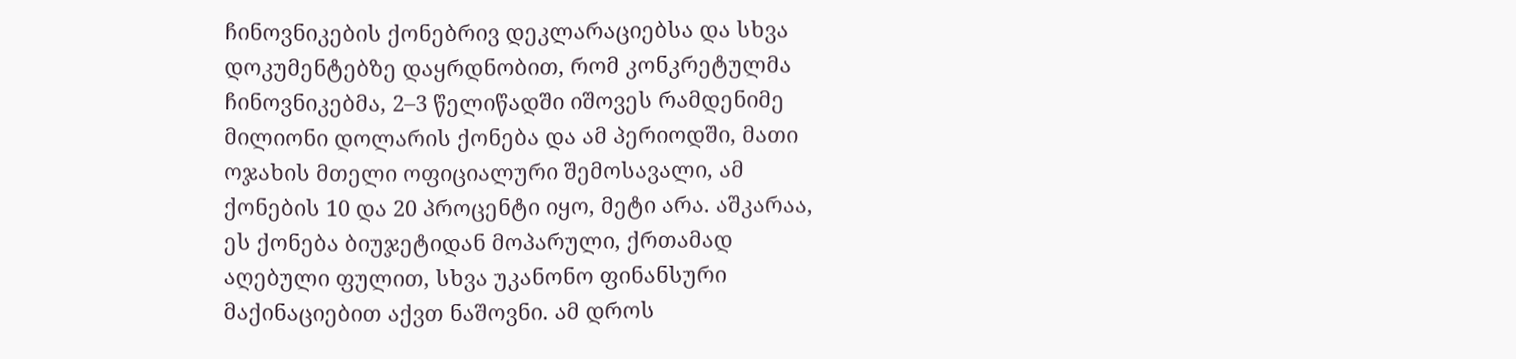ჩინოვნიკების ქონებრივ დეკლარაციებსა და სხვა დოკუმენტებზე დაყრდნობით, რომ კონკრეტულმა ჩინოვნიკებმა, 2–3 წელიწადში იშოვეს რამდენიმე მილიონი დოლარის ქონება და ამ პერიოდში, მათი ოჯახის მთელი ოფიციალური შემოსავალი, ამ ქონების 10 და 20 პროცენტი იყო, მეტი არა. აშკარაა, ეს ქონება ბიუჯეტიდან მოპარული, ქრთამად აღებული ფულით, სხვა უკანონო ფინანსური მაქინაციებით აქვთ ნაშოვნი. ამ დროს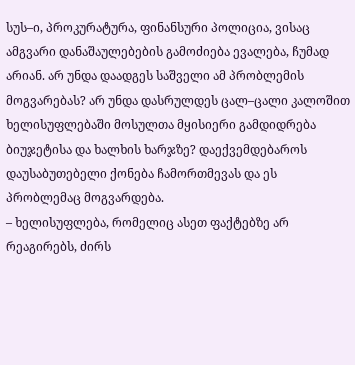სუს–ი, პროკურატურა, ფინანსური პოლიცია, ვისაც ამგვარი დანაშაულებების გამოძიება ევალება, ჩუმად არიან. არ უნდა დაადგეს საშველი ამ პრობლემის მოგვარებას? არ უნდა დასრულდეს ცალ–ცალი კალოშით ხელისუფლებაში მოსულთა მყისიერი გამდიდრება ბიუჯეტისა და ხალხის ხარჯზე? დაექვემდებაროს დაუსაბუთებელი ქონება ჩამორთმევას და ეს პრობლემაც მოგვარდება.
– ხელისუფლება, რომელიც ასეთ ფაქტებზე არ რეაგირებს, ძირს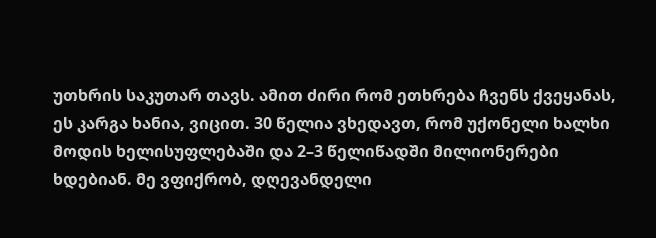უთხრის საკუთარ თავს. ამით ძირი რომ ეთხრება ჩვენს ქვეყანას, ეს კარგა ხანია, ვიცით. 30 წელია ვხედავთ, რომ უქონელი ხალხი მოდის ხელისუფლებაში და 2–3 წელიწადში მილიონერები ხდებიან. მე ვფიქრობ, დღევანდელი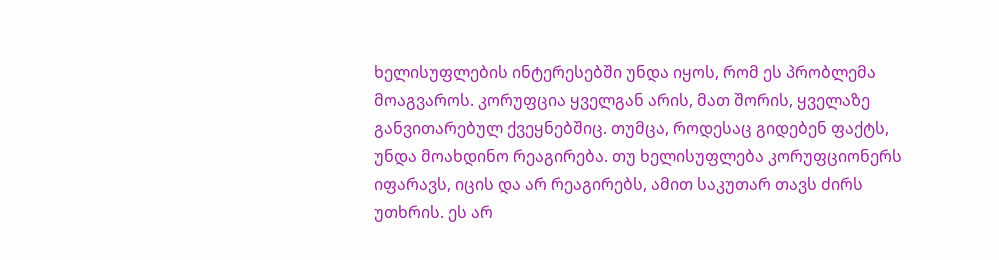ხელისუფლების ინტერესებში უნდა იყოს, რომ ეს პრობლემა მოაგვაროს. კორუფცია ყველგან არის, მათ შორის, ყველაზე განვითარებულ ქვეყნებშიც. თუმცა, როდესაც გიდებენ ფაქტს, უნდა მოახდინო რეაგირება. თუ ხელისუფლება კორუფციონერს იფარავს, იცის და არ რეაგირებს, ამით საკუთარ თავს ძირს უთხრის. ეს არ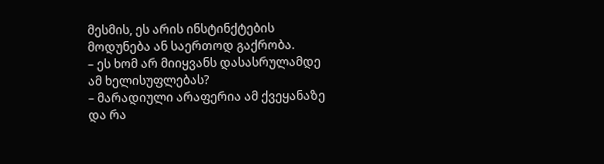მესმის, ეს არის ინსტინქტების მოდუნება ან საერთოდ გაქრობა.
– ეს ხომ არ მიიყვანს დასასრულამდე ამ ხელისუფლებას?
– მარადიული არაფერია ამ ქვეყანაზე და რა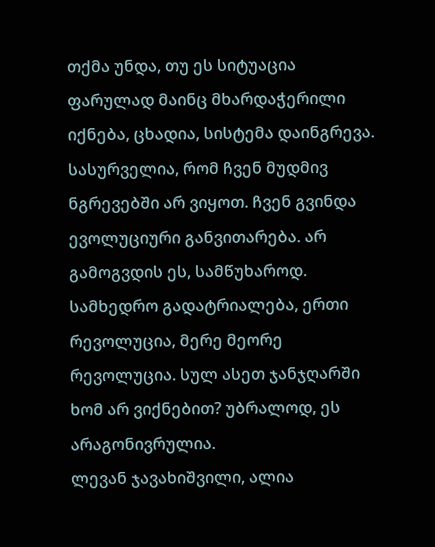თქმა უნდა, თუ ეს სიტუაცია ფარულად მაინც მხარდაჭერილი იქნება, ცხადია, სისტემა დაინგრევა. სასურველია, რომ ჩვენ მუდმივ ნგრევებში არ ვიყოთ. ჩვენ გვინდა ევოლუციური განვითარება. არ გამოგვდის ეს, სამწუხაროდ. სამხედრო გადატრიალება, ერთი რევოლუცია, მერე მეორე რევოლუცია. სულ ასეთ ჯანჯღარში ხომ არ ვიქნებით? უბრალოდ, ეს არაგონივრულია.
ლევან ჯავახიშვილი, ალია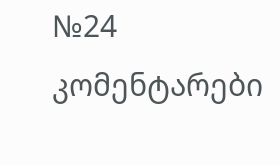№24
კომენტარები